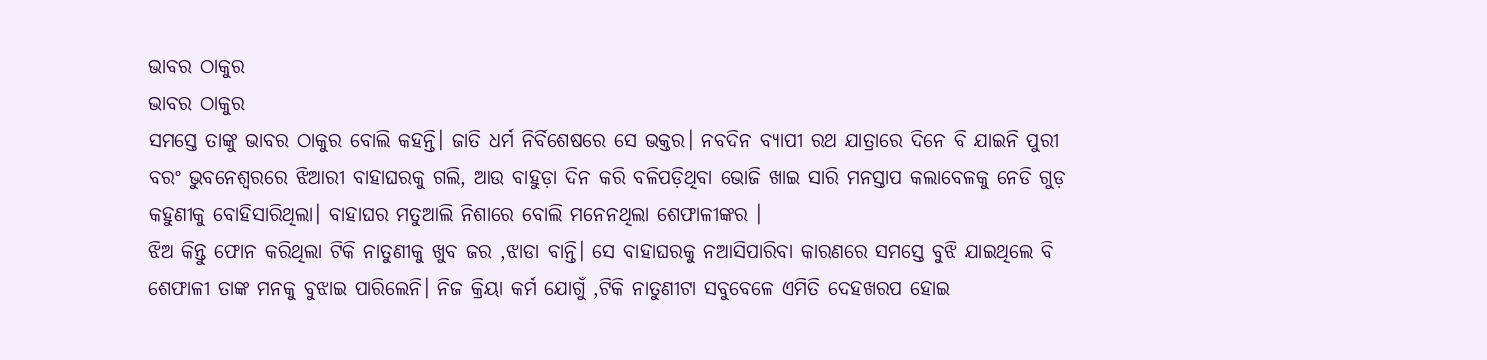ଭାବର ଠାକୁର
ଭାବର ଠାକୁର
ସମସ୍ତେ ତାଙ୍କୁ ଭାବର ଠାକୁର ବୋଲି କହନ୍ତି। ଜାତି ଧର୍ମ ନିର୍ବିଶେଷରେ ସେ ଭକ୍ତର। ନବଦିନ ବ୍ୟାପୀ ରଥ ଯାତ୍ରାରେ ଦିନେ ବି ଯାଇନି ପୁରୀ ବରଂ ଭୁବନେଶ୍ୱରରେ ଝିଆରୀ ବାହାଘରକୁ ଗଲି, ଆଉ ବାହୁଡ଼ା ଦିନ କରି ବଳିପଡ଼ିଥିବା ଭୋଜି ଖାଇ ସାରି ମନସ୍ତାପ କଲାବେଳକୁ ନେଡି ଗୁଡ଼ କହୁଣୀକୁ ବୋହିସାରିଥିଲା। ବାହାଘର ମତୁଆଲି ନିଶାରେ ବୋଲି ମନେନଥିଲା ଶେଫାଳୀଙ୍କର ।
ଝିଅ କିନ୍ତୁ ଫୋନ କରିଥିଲା ଟିକି ନାତୁଣୀକୁ ଖୁବ ଜର ,ଝାଡା ବାନ୍ତି। ସେ ବାହାଘରକୁ ନଆସିପାରିବା କାରଣରେ ସମସ୍ତେ ବୁଝି ଯାଇଥିଲେ ବି ଶେଫାଳୀ ତାଙ୍କ ମନକୁ ବୁଝାଇ ପାରିଲେନି। ନିଜ କ୍ରିୟା କର୍ମ ଯୋଗୁଁ ,ଟିକି ନାତୁଣୀଟା ସବୁବେଳେ ଏମିତି ଦେହଖରପ ହୋଇ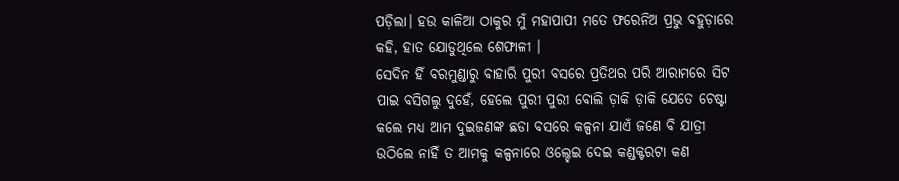ପଡ଼ିଲା। ହଉ କାଳିଆ ଠାକୁର ମୁଁ ମହାପାପୀ ମତେ ଫରେନିଅ ପ୍ରଭୁ ବହୁଡ଼ାରେ କହି, ହାତ ଯୋଡୁଥିଲେ ଶେଫାଳୀ ।
ସେଦିନ ହିଁ ବରମୁଣ୍ଡାରୁ ବାହାରି ପୁରୀ ବସରେ ପ୍ରତିଥର ପରି ଆରାମରେ ସିଟ ପାଇ ବସିଗଲୁ ଦୁହେଁ, ହେଲେ ପୁରୀ ପୁରୀ ବୋଲି ଡ଼ାକି ଡ଼ାକି ଯେତେ ଚେଷ୍ଟା କଲେ ମଧ୍ୟ ଆମ ଦୁଇଜଣଙ୍କ ଛଡା ବସରେ କଳ୍ପନା ଯାଏଁ ଜଣେ ବି ଯାତ୍ରୀ ଉଠିଲେ ନାହିଁ ତ ଆମକୁ କଳ୍ପନାରେ ଓଲ୍ହେଇ ଦେଇ କଣ୍ଡକ୍ଟରଟା କଣ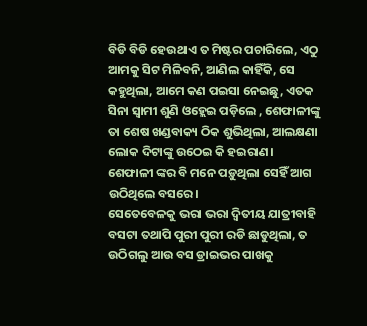ବିଡି ବିଡି ହେଉଥାଏ ତ ମିଷ୍ଟର ପଚାରିଲେ, ଏଠୁ ଆମକୁ ସିଟ ମିଳିବନି, ଆଣିଲ କାହିଁକି, ସେ କହୁଥିଲା, ଆମେ କଣ ପଇସା ନେଇଛୁ, ଏତକ ସିନା ସ୍ବାମୀ ଶୁଣି ଓହ୍ଲେଇ ପଡ଼ିଲେ , ଶେଫାଳୀଙ୍କୁ ତା ଶେଷ ଖଣ୍ଡବାକ୍ୟ ଠିକ ଶୁଭିଥିଲା, ଆଲକ୍ଷଣା ଲୋକ ଦିଟାଙ୍କୁ ଉଠେଇ କି ହଇରାଣ। ଶେଫାଳୀ ଙ୍କର ବି ମନେ ପଡ଼ୁଥିଲା ସେହିଁ ଆଗ ଉଠିଥିଲେ ବସରେ।
ସେତେବେଳକୁ ଭରା ଭରା ଦ୍ୱିତୀୟ ଯାତ୍ରୀବାହି ବସଟା ତଥାପି ପୁରୀ ପୁରୀ ରଡି ଛାଡୁଥିଲା, ତ ଉଠିଗଲୁ ଆଉ ବସ ଡ୍ରାଇଭର ପାଖକୁ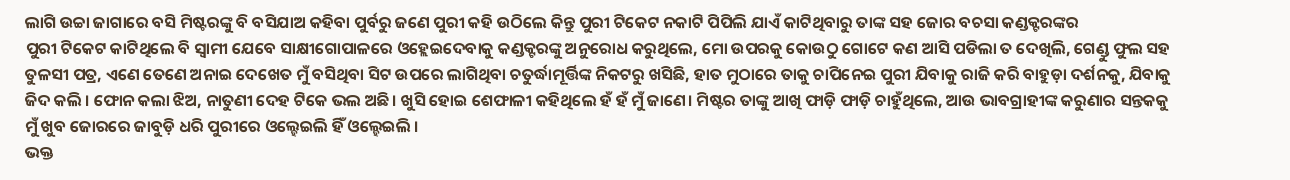ଲାଗି ଉଚ୍ଚା ଜାଗାରେ ବସି ମିଷ୍ଟରଙ୍କୁ ବି ବସିଯାଅ କହିବା ପୁର୍ବରୁ ଜଣେ ପୁରୀ କହି ଉଠିଲେ କିନ୍ତୁ ପୁରୀ ଟିକେଟ ନକାଟି ପିପିଲି ଯାଏଁ କାଟିଥିବାରୁ ତାଙ୍କ ସହ ଜୋର ବଚସା କଣ୍ଡକ୍ଟରଙ୍କର
ପୁରୀ ଟିକେଟ କାଟିଥିଲେ ବି ସ୍ଵାମୀ ଯେବେ ସାକ୍ଷୀଗୋପାଳରେ ଓହ୍ଲେଇଦେବାକୁ କଣ୍ଡକ୍ଟରଙ୍କୁ ଅନୁରୋଧ କରୁଥିଲେ, ମୋ ଉପରକୁ କୋଉଠୁ ଗୋଟେ କଣ ଆସି ପଡିଲା ତ ଦେଖିଲି, ଗେଣ୍ଡୁ ଫୁଲ ସହ ତୁଳସୀ ପତ୍ର, ଏଣେ ତେଣେ ଅନାଇ ଦେଖେତ ମୁଁ ବସିଥିବା ସିଟ ଉପରେ ଲାଗିଥିବା ଚତୁର୍ଦ୍ଧାମୂର୍ତ୍ତିଙ୍କ ନିକଟରୁ ଖସିଛି, ହାତ ମୁଠାରେ ତାକୁ ଚାପିନେଇ ପୁରୀ ଯିବାକୁ ରାଜି କରି ବାହୁଡ଼ା ଦର୍ଶନକୁ, ଯିବାକୁ ଜିଦ କଲି । ଫୋନ କଲା ଝିଅ, ନାତୁଣୀ ଦେହ ଟିକେ ଭଲ ଅଛି। ଖୁସି ହୋଇ ଶେଫାଳୀ କହିଥିଲେ ହଁ ହଁ ମୁଁ ଜାଣେ। ମିଷ୍ଟର ତାଙ୍କୁ ଆଖି ଫାଡ଼ି ଫାଡ଼ି ଚାହୁଁଥିଲେ, ଆଉ ଭାବଗ୍ରାହୀଙ୍କ କରୁଣାର ସନ୍ତକକୁ ମୁଁ ଖୁବ ଜୋରରେ ଜାବୁଡ଼ି ଧରି ପୁରୀରେ ଓଲ୍ହେଇଲି ହିଁ ଓଲ୍ହେଇଲି ।
ଭକ୍ତ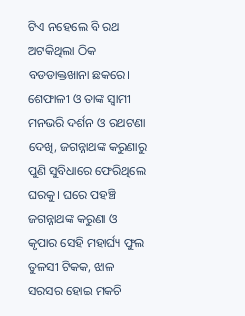ଟିଏ ନହେଲେ ବି ରଥ ଅଟକିଥିଲା ଠିକ ବଡଡାକ୍ତଖାନା ଛକରେ। ଶେଫାଳୀ ଓ ତାଙ୍କ ସ୍ଵାମୀ ମନଭରି ଦର୍ଶନ ଓ ରଥଟଣା ଦେଖି, ଜଗନ୍ନାଥଙ୍କ କରୁଣାରୁ ପୁଣି ସୁବିଧାରେ ଫେରିଥିଲେ ଘରକୁ। ଘରେ ପହଞ୍ଚି ଜଗନ୍ନାଥଙ୍କ କରୁଣା ଓ କୃପାର ସେହି ମହାର୍ଘ୍ୟ ଫୁଲ ତୁଳସୀ ଟିକକ, ଝାଳ ସରସର ହୋଇ ମକଚି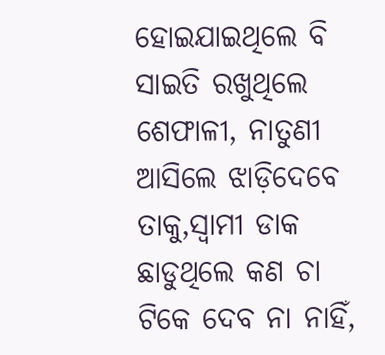ହୋଇଯାଇଥିଲେ ବି ସାଇତି ରଖୁଥିଲେ ଶେଫାଳୀ, ନାତୁଣୀ ଆସିଲେ ଝାଡ଼ିଦେବେ ତାକୁ,ସ୍ଵାମୀ ଡାକ ଛାଡୁଥିଲେ କଣ ଚା ଟିକେ ଦେବ ନା ନାହିଁ,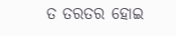ତ ତରତର ହୋଇ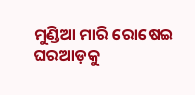ମୁଣ୍ଡିଆ ମାରି ରୋଷେଇ ଘରଆଡ଼କୁ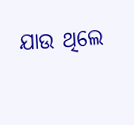ଯାଉ ଥିଲେ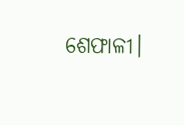ଶେଫାଳୀ।